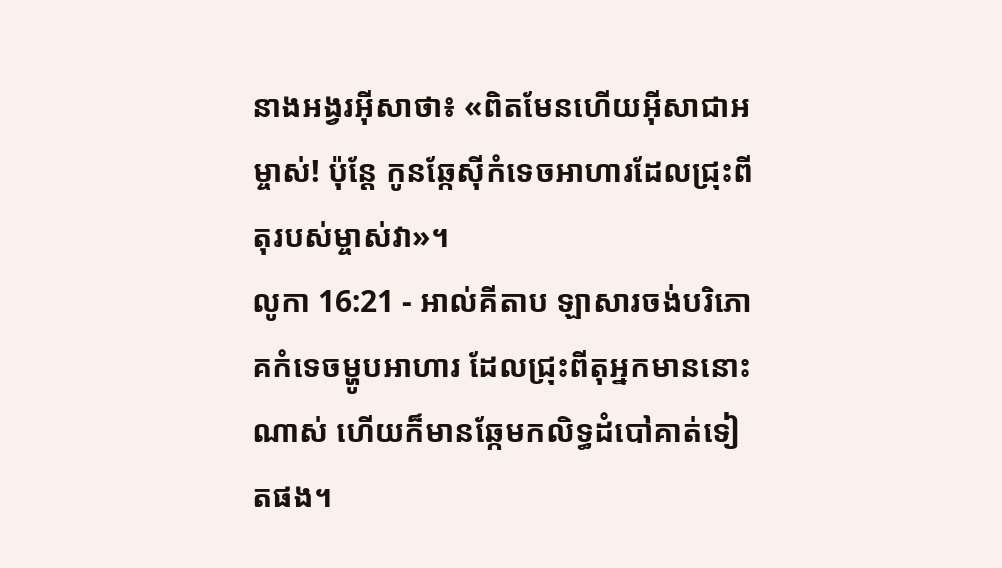នាងអង្វរអ៊ីសាថា៖ «ពិតមែនហើយអ៊ីសាជាអម្ចាស់! ប៉ុន្ដែ កូនឆ្កែស៊ីកំទេចអាហារដែលជ្រុះពីតុរបស់ម្ចាស់វា»។
លូកា 16:21 - អាល់គីតាប ឡាសារចង់បរិភោគកំទេចម្ហូបអាហារ ដែលជ្រុះពីតុអ្នកមាននោះណាស់ ហើយក៏មានឆ្កែមកលិទ្ធដំបៅគាត់ទៀតផង។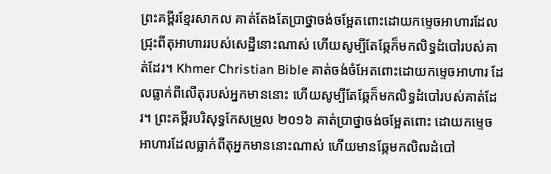ព្រះគម្ពីរខ្មែរសាកល គាត់តែងតែប្រាថ្នាចង់ចម្អែតពោះដោយកម្ទេចអាហារដែលជ្រុះពីតុអាហាររបស់សេដ្ឋីនោះណាស់ ហើយសូម្បីតែឆ្កែក៏មកលិទ្ធដំបៅរបស់គាត់ដែរ។ Khmer Christian Bible គាត់ចង់ចំអែតពោះដោយកម្ទេចអាហារ ដែលធ្លាក់ពីលើតុរបស់អ្នកមាននោះ ហើយសូម្បីតែឆ្កែក៏មកលិទ្ធដំបៅរបស់គាត់ដែរ។ ព្រះគម្ពីរបរិសុទ្ធកែសម្រួល ២០១៦ គាត់ប្រាថ្នាចង់ចម្អែតពោះ ដោយកម្ទេចអាហារដែលធ្លាក់ពីតុអ្នកមាននោះណាស់ ហើយមានឆ្កែមកលិឍដំបៅ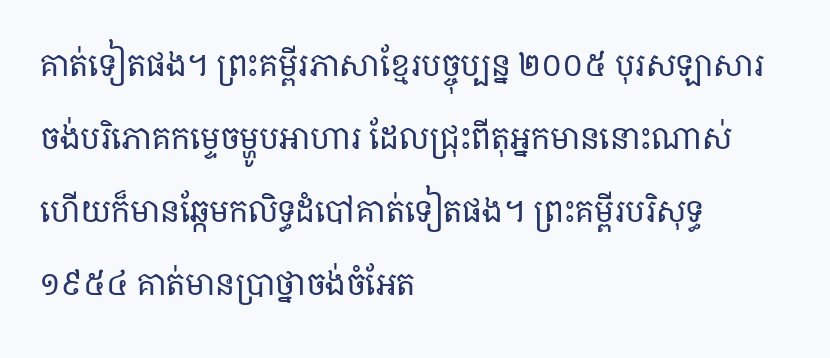គាត់ទៀតផង។ ព្រះគម្ពីរភាសាខ្មែរបច្ចុប្បន្ន ២០០៥ បុរសឡាសារចង់បរិភោគកម្ទេចម្ហូបអាហារ ដែលជ្រុះពីតុអ្នកមាននោះណាស់ ហើយក៏មានឆ្កែមកលិទ្ធដំបៅគាត់ទៀតផង។ ព្រះគម្ពីរបរិសុទ្ធ ១៩៥៤ គាត់មានប្រាថ្នាចង់ចំអែត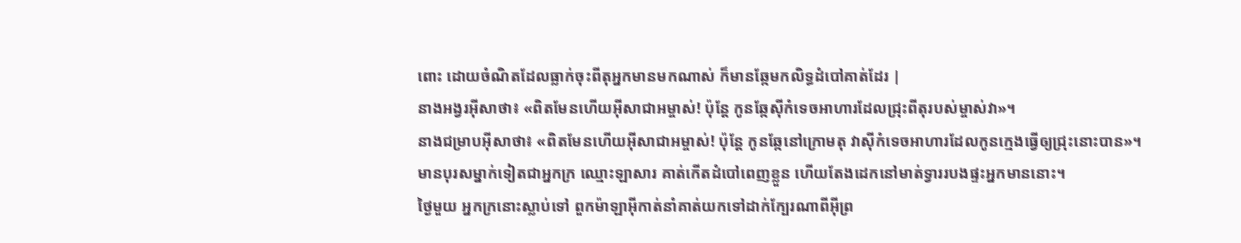ពោះ ដោយចំណិតដែលធ្លាក់ចុះពីតុអ្នកមានមកណាស់ ក៏មានឆ្កែមកលិទ្ធដំបៅគាត់ដែរ |
នាងអង្វរអ៊ីសាថា៖ «ពិតមែនហើយអ៊ីសាជាអម្ចាស់! ប៉ុន្ដែ កូនឆ្កែស៊ីកំទេចអាហារដែលជ្រុះពីតុរបស់ម្ចាស់វា»។
នាងជម្រាបអ៊ីសាថា៖ «ពិតមែនហើយអ៊ីសាជាអម្ចាស់! ប៉ុន្ដែ កូនឆ្កែនៅក្រោមតុ វាស៊ីកំទេចអាហារដែលកូនក្មេងធ្វើឲ្យជ្រុះនោះបាន»។
មានបុរសម្នាក់ទៀតជាអ្នកក្រ ឈ្មោះឡាសារ គាត់កើតដំបៅពេញខ្លួន ហើយតែងដេកនៅមាត់ទ្វាររបងផ្ទះអ្នកមាននោះ។
ថ្ងៃមួយ អ្នកក្រនោះស្លាប់ទៅ ពួកម៉ាឡាអ៊ីកាត់នាំគាត់យកទៅដាក់ក្បែរណាពីអ៊ីព្រ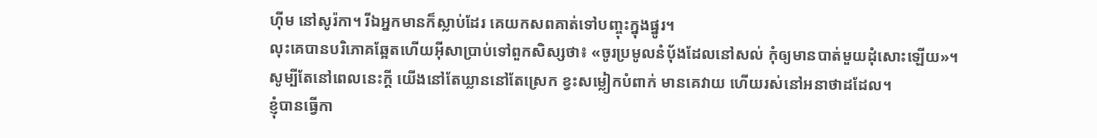ហ៊ីម នៅសូរ៉កា។ រីឯអ្នកមានក៏ស្លាប់ដែរ គេយកសពគាត់ទៅបញ្ចុះក្នុងផ្នូរ។
លុះគេបានបរិភោគឆ្អែតហើយអ៊ីសាប្រាប់ទៅពួកសិស្សថា៖ «ចូរប្រមូលនំបុ័ងដែលនៅសល់ កុំឲ្យមានបាត់មួយដុំសោះឡើយ»។
សូម្បីតែនៅពេលនេះក្ដី យើងនៅតែឃ្លាននៅតែស្រេក ខ្វះសម្លៀកបំពាក់ មានគេវាយ ហើយរស់នៅអនាថាដដែល។
ខ្ញុំបានធ្វើកា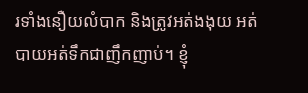រទាំងនឿយលំបាក និងត្រូវអត់ងងុយ អត់បាយអត់ទឹកជាញឹកញាប់។ ខ្ញុំ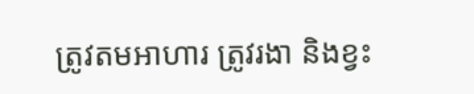ត្រូវតមអាហារ ត្រូវរងា និងខ្វះ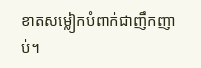ខាតសម្លៀកបំពាក់ជាញឹកញាប់។